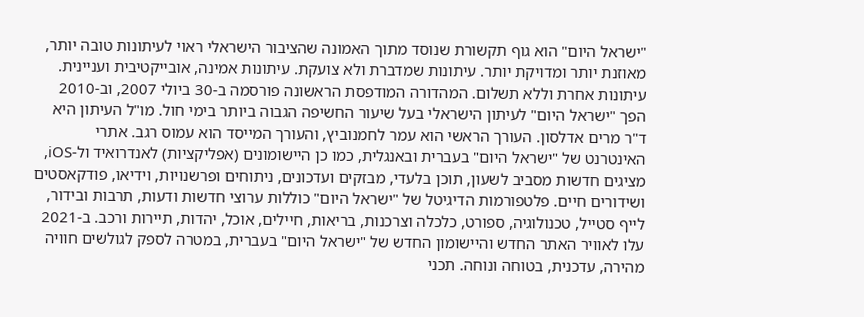"ישראל היום" הוא גוף תקשורת שנוסד מתוך האמונה שהציבור הישראלי ראוי לעיתונות טובה יותר, מאוזנת יותר ומדויקת יותר. עיתונות שמדברת ולא צועקת. עיתונות אמינה, אובייקטיבית ועניינית. עיתונות אחרת וללא תשלום. המהדורה המודפסת הראשונה פורסמה ב-30 ביולי 2007, וב-2010 הפך "ישראל היום" לעיתון הישראלי בעל שיעור החשיפה הגבוה ביותר בימי חול. מו"ל העיתון היא ד"ר מרים אדלסון. העורך הראשי הוא עמר לחמנוביץ, והעורך המייסד הוא עמוס רגב. אתרי האינטרנט של "ישראל היום" בעברית ובאנגלית, כמו כן היישומונים (אפליקציות) לאנדרואיד ול-iOS, מציגים חדשות מסביב לשעון, תוכן בלעדי, מבזקים ועדכונים, ניתוחים ופרשנויות, וידיאו, פודקאסטים ושידורים חיים. פלטפורמות הדיגיטל של "ישראל היום" כוללות ערוצי חדשות ודעות, תרבות ובידור, לייף סטייל, טכנולוגיה, ספורט, כלכלה וצרכנות, בריאות, חיילים, אוכל, יהדות, תיירות ורכב. ב-2021 עלו לאוויר האתר החדש והיישומון החדש של "ישראל היום" בעברית, במטרה לספק לגולשים חוויה מהירה, עדכנית, בטוחה ונוחה. תכני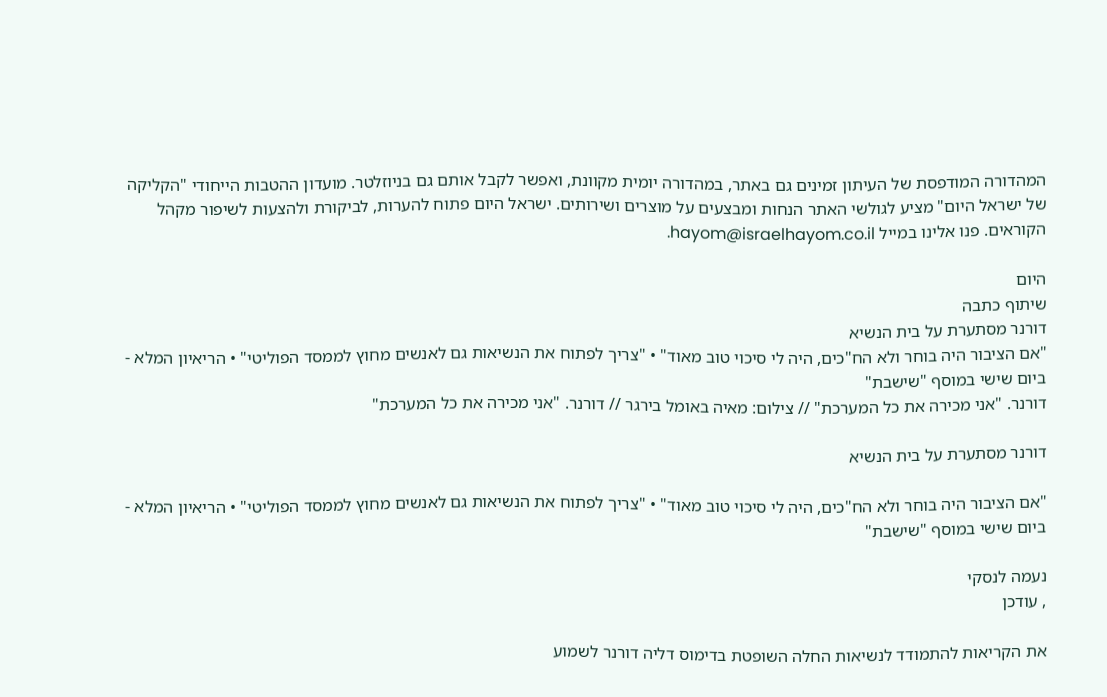המהדורה המודפסת של העיתון זמינים גם באתר, במהדורה יומית מקוונת, ואפשר לקבל אותם גם בניוזלטר. מועדון ההטבות הייחודי "הקליקה של ישראל היום" מציע לגולשי האתר הנחות ומבצעים על מוצרים ושירותים. ישראל היום פתוח להערות, לביקורת ולהצעות לשיפור מקהל הקוראים. פנו אלינו במייל hayom@israelhayom.co.il.

היום
שיתוף כתבה
דורנר מסתערת על בית הנשיא
"אם הציבור היה בוחר ולא הח"כים, היה לי סיכוי טוב מאוד" • "צריך לפתוח את הנשיאות גם לאנשים מחוץ לממסד הפוליטי" • הריאיון המלא - ביום שישי במוסף "שישבת"
דורנר. "אני מכירה את כל המערכת" // צילום: מאיה באומל בירגר // דורנר. "אני מכירה את כל המערכת"

דורנר מסתערת על בית הנשיא

"אם הציבור היה בוחר ולא הח"כים, היה לי סיכוי טוב מאוד" • "צריך לפתוח את הנשיאות גם לאנשים מחוץ לממסד הפוליטי" • הריאיון המלא - ביום שישי במוסף "שישבת"

נעמה לנסקי
, עודכן

את הקריאות להתמודד לנשיאות החלה השופטת בדימוס דליה דורנר לשמוע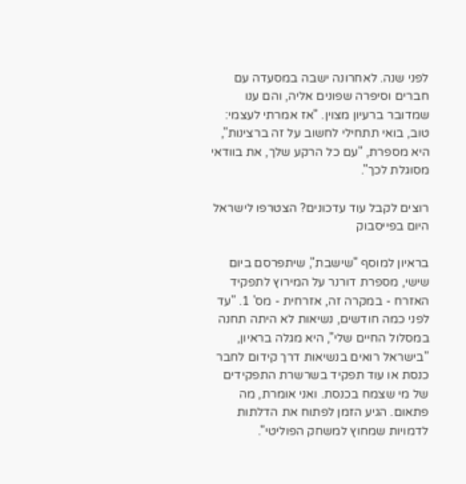לפני שנה. לאחרונה ישבה במסעדה עם חברים וסיפרה שפונים אליה, והם ענו שמדובר ברעיון מצוין. "אז אמרתי לעצמי: טוב, בואי תתחילי לחשוב על זה ברצינות", היא מספרת, "עם כל הרקע שלך, את בוודאי מסוגלת לכך".

רוצים לקבל עוד עדכונים? הצטרפו לישראל היום בפייסבוק

בראיון למוסף "שישבת", שיתפרסם ביום שישי, מספרת דורנר על המירוץ לתפקיד האזרח - במקרה זה, אזרחית - מס' 1. "עד לפני כמה חודשים, נשיאות לא היתה תחנה במסלול החיים שלי", היא מגלה בראיון, "בישראל רואים בנשיאות דרך קידום לחבר כנסת או עוד תפקיד בשרשרת התפקידים של מי שצמח בכנסת. ואני אומרת, מה פתאום. הגיע הזמן לפתוח את הדלתות לדמויות שמחוץ למשחק הפוליטי".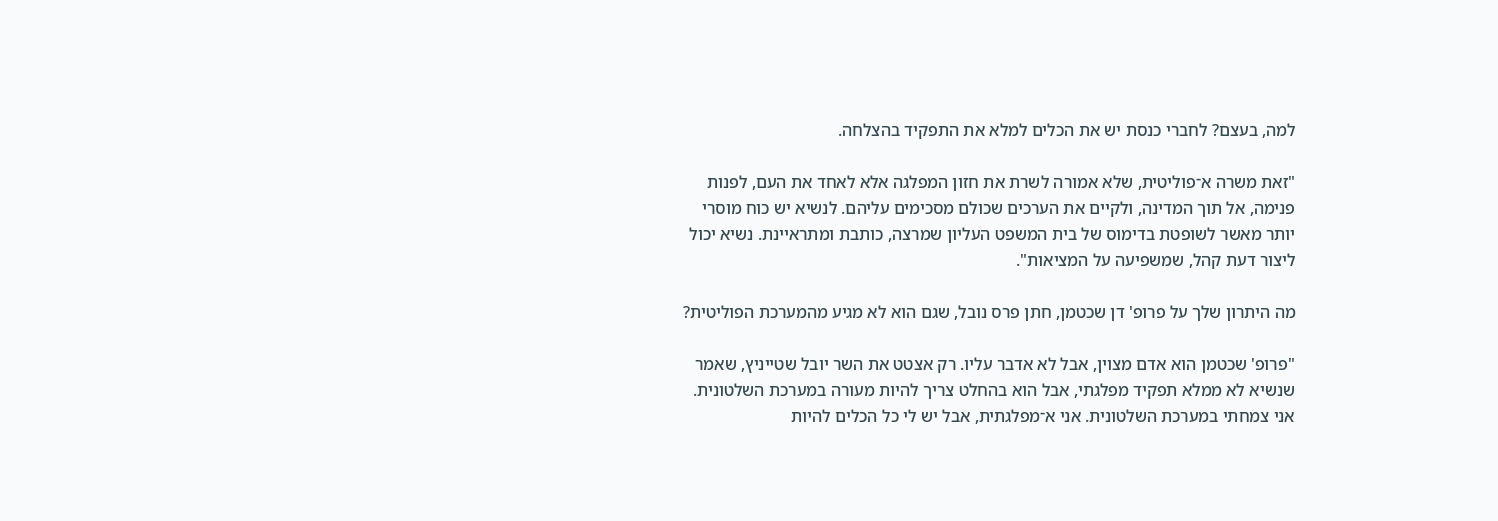למה, בעצם? לחברי כנסת יש את הכלים למלא את התפקיד בהצלחה.

"זאת משרה א־פוליטית, שלא אמורה לשרת את חזון המפלגה אלא לאחד את העם, לפנות פנימה, אל תוך המדינה, ולקיים את הערכים שכולם מסכימים עליהם. לנשיא יש כוח מוסרי יותר מאשר לשופטת בדימוס של בית המשפט העליון שמרצה, כותבת ומתראיינת. נשיא יכול ליצור דעת קהל, שמשפיעה על המציאות".

מה היתרון שלך על פרופ' דן שכטמן, חתן פרס נובל, שגם הוא לא מגיע מהמערכת הפוליטית?

"פרופ' שכטמן הוא אדם מצוין, אבל לא אדבר עליו. רק אצטט את השר יובל שטייניץ, שאמר שנשיא לא ממלא תפקיד מפלגתי, אבל הוא בהחלט צריך להיות מעורה במערכת השלטונית. אני צמחתי במערכת השלטונית. אני א־מפלגתית, אבל יש לי כל הכלים להיות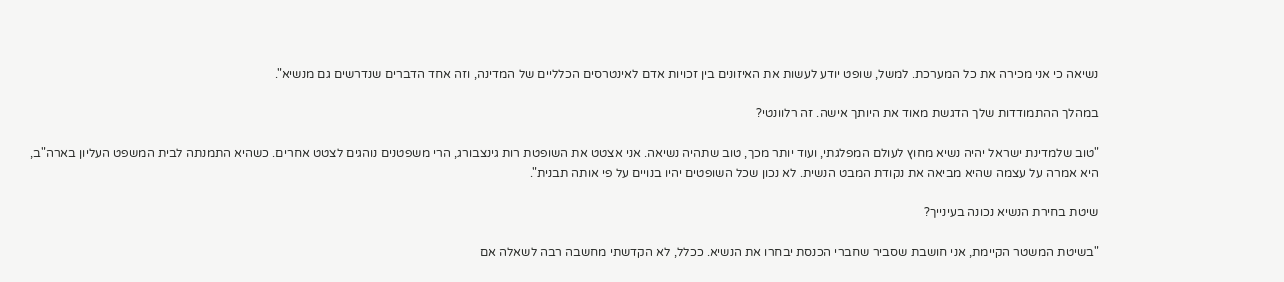נשיאה כי אני מכירה את כל המערכת. למשל, שופט יודע לעשות את האיזונים בין זכויות אדם לאינטרסים הכלליים של המדינה, וזה אחד הדברים שנדרשים גם מנשיא".

במהלך ההתמודדות שלך הדגשת מאוד את היותך אישה. זה רלוונטי?

"טוב שלמדינת ישראל יהיה נשיא מחוץ לעולם המפלגתי, ועוד יותר מכך, טוב שתהיה נשיאה. אני אצטט את השופטת רות גינצבורג, הרי משפטנים נוהגים לצטט אחרים. כשהיא התמנתה לבית המשפט העליון בארה"ב, היא אמרה על עצמה שהיא מביאה את נקודת המבט הנשית. לא נכון שכל השופטים יהיו בנויים על פי אותה תבנית".

שיטת בחירת הנשיא נכונה בעינייך?

"בשיטת המשטר הקיימת, אני חושבת שסביר שחברי הכנסת יבחרו את הנשיא. ככלל, לא הקדשתי מחשבה רבה לשאלה אם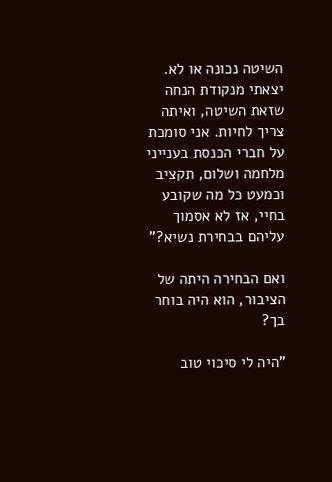השיטה נכונה או לא. יצאתי מנקודת הנחה שזאת השיטה, ואיתה צריך לחיות. אני סומכת על חברי הכנסת בענייני מלחמה ושלום, תקציב וכמעט כל מה שקובע בחיי, אז לא אסמוך עליהם בבחירת נשיא?"

ואם הבחירה היתה של הציבור, הוא היה בוחר בך?

"היה לי סיכוי טוב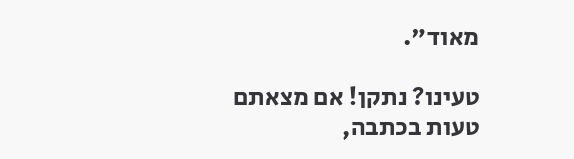מאוד".

טעינו? נתקן! אם מצאתם טעות בכתבה,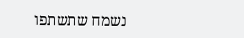נשמח שתשתפו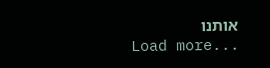אותנו
Load more...